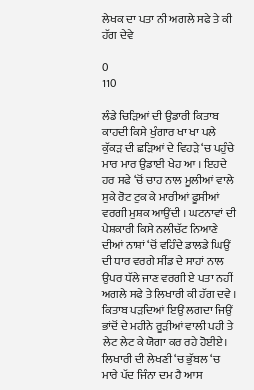ਲੇਖਕ ਦਾ ਪਤਾ ਨੀ ਅਗਲੇ ਸਫੇ ਤੇ ਕੀ ਹੱਗ ਦੇਵੇ

0
110

ਲੰਡੇ ਚਿੜਿਆਂ ਦੀ ਉਡਾਰੀ ਕਿਤਾਬ ਕਾਹਦੀ ਕਿਸੇ ਖੁੰਗਾਰ ਖਾ ਖਾ ਪਲੇ ਕੁੱਕੜ ਦੀ ਛੜਿਆਂ ਦੇ ਵਿਹੜੇ ‘ਚ ਪਹੁੰਚੇ ਮਾਰ ਮਾਰ ਉਡਾਈ ਖੇਹ ਆ । ਇਹਦੇ ਹਰ ਸਫੇ ‘ਚੋਂ ਚਾਹ ਨਾਲ ਮੂਲੀਆਂ ਵਾਲੇ ਸੁਕੇ ਰੋਟ ਟੁਕ ਕੇ ਮਾਰੀਆਂ ਫੂਸੀਆਂ ਵਰਗੀ ਮੁਸ਼ਕ ਆਉਂਦੀ । ਘਟਨਾਵਾਂ ਦੀ ਪੇਸ਼ਕਾਰੀ ਕਿਸੇ ਨਲੀਚੱਟ ਨਿਆਣੇ ਦੀਆਂ ਨਾਸ਼ਾਂ ‘ਚੋਂ ਵਹਿੰਦੇ ਡਾਲਡੇ ਘਿਉਂ ਦੀ ਧਾਰ ਵਰਗੇ ਸੀਂਡ ਦੇ ਸਾਹਾਂ ਨਾਲ ਉਪਰ ਧੱਲੇ ਜਾਣ ਵਰਗੀ ਏ ਪਤਾ ਨਹੀਂ ਅਗਲੇ ਸਫੇ ਤੇ ਲਿਖਾਰੀ ਕੀ ਹੱਗ ਦਵੇ । ਕਿਤਾਬ ਪੜਦਿਆਂ ਇਉਂ ਲਗਦਾ ਜਿਉਂ ਭਾਂਦੋਂ ਦੇ ਮਹੀਨੇ ਰੂੜੀਆਂ ਵਾਲੀ ਪਹੀ ਤੇ ਲੇਟ ਲੇਟ ਕੇ ਯੋਗਾ ਕਰ ਰਹੇ ਹੋਈਏ। ਲਿਖਾਰੀ ਦੀ ਲੇਖਣੀ ‘ਚ ਭੁੱਬਲ ‘ਚ ਮਾਰੇ ਪੱਦ ਜਿੰਨਾ ਦਮ ਹੈ ਆਸ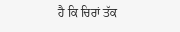ਹੈ ਕਿ ਚਿਰਾਂ ਤੱਕ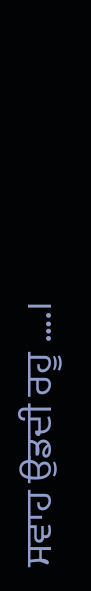ਸਵਾਹ ਉਡਦੀ ਰਹੂ ….।